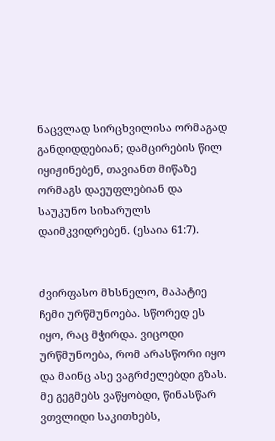ნაცვლად სირცხვილისა ორმაგად განდიდდებიან; დამცირების წილ იყიჟინებენ, თავიანთ მიწაზე ორმაგს დაეუფლებიან და საუკუნო სიხარულს დაიმკვიდრებენ. (ესაია 61:7).


ძვირფასო მხსნელო, მაპატიე ჩემი ურწმუნოება. სწორედ ეს იყო, რაც მჭირდა. ვიცოდი ურწმუნოება, რომ არასწორი იყო და მაინც ასე ვაგრძელებდი გზას. მე გეგმებს ვაწყობდი, წინასწარ ვთვლიდი საკითხებს,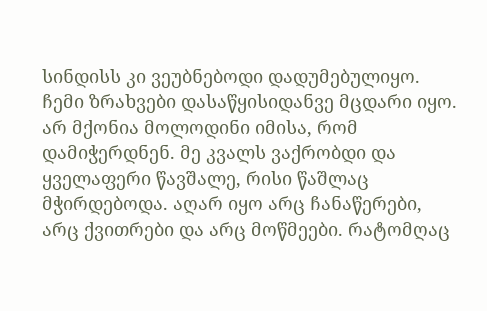სინდისს კი ვეუბნებოდი დადუმებულიყო. ჩემი ზრახვები დასაწყისიდანვე მცდარი იყო. არ მქონია მოლოდინი იმისა, რომ დამიჭერდნენ. მე კვალს ვაქრობდი და ყველაფერი წავშალე, რისი წაშლაც მჭირდებოდა. აღარ იყო არც ჩანაწერები, არც ქვითრები და არც მოწმეები. რატომღაც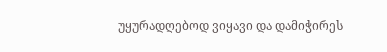უყურადღებოდ ვიყავი და დამიჭირეს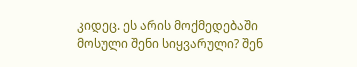კიდეც. ეს არის მოქმედებაში მოსული შენი სიყვარული? შენ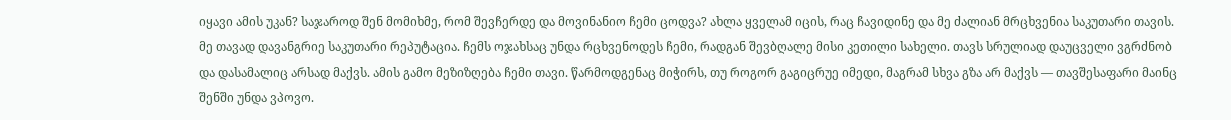იყავი ამის უკან? საჯაროდ შენ მომიხმე, რომ შევჩერდე და მოვინანიო ჩემი ცოდვა? ახლა ყველამ იცის, რაც ჩავიდინე და მე ძალიან მრცხვენია საკუთარი თავის. მე თავად დავანგრიე საკუთარი რეპუტაცია. ჩემს ოჯახსაც უნდა რცხვენოდეს ჩემი, რადგან შევბღალე მისი კეთილი სახელი. თავს სრულიად დაუცველი ვგრძნობ და დასამალიც არსად მაქვს. ამის გამო მეზიზღება ჩემი თავი. წარმოდგენაც მიჭირს, თუ როგორ გაგიცრუე იმედი, მაგრამ სხვა გზა არ მაქვს — თავშესაფარი მაინც შენში უნდა ვპოვო.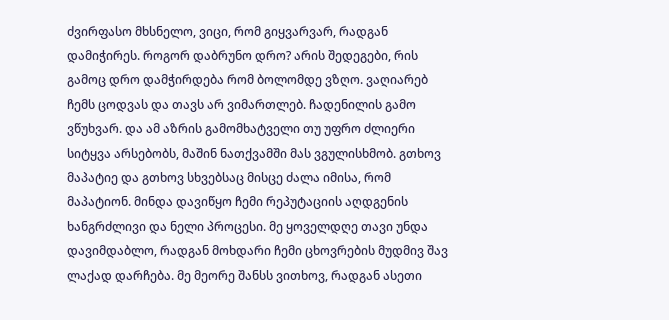ძვირფასო მხსნელო, ვიცი, რომ გიყვარვარ, რადგან დამიჭირეს. როგორ დაბრუნო დრო? არის შედეგები, რის გამოც დრო დამჭირდება რომ ბოლომდე ვზღო. ვაღიარებ ჩემს ცოდვას და თავს არ ვიმართლებ. ჩადენილის გამო ვწუხვარ. და ამ აზრის გამომხატველი თუ უფრო ძლიერი სიტყვა არსებობს, მაშინ ნათქვამში მას ვგულისხმობ. გთხოვ მაპატიე და გთხოვ სხვებსაც მისცე ძალა იმისა, რომ მაპატიონ. მინდა დავიწყო ჩემი რეპუტაციის აღდგენის ხანგრძლივი და ნელი პროცესი. მე ყოველდღე თავი უნდა დავიმდაბლო, რადგან მოხდარი ჩემი ცხოვრების მუდმივ შავ ლაქად დარჩება. მე მეორე შანსს ვითხოვ, რადგან ასეთი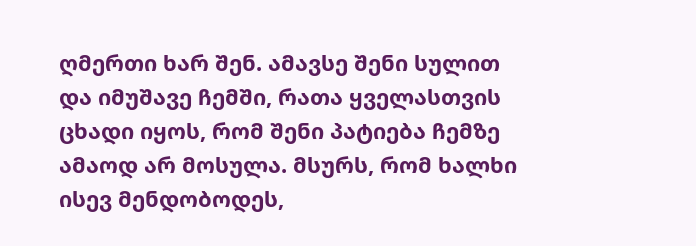ღმერთი ხარ შენ. ამავსე შენი სულით და იმუშავე ჩემში, რათა ყველასთვის ცხადი იყოს, რომ შენი პატიება ჩემზე ამაოდ არ მოსულა. მსურს, რომ ხალხი ისევ მენდობოდეს,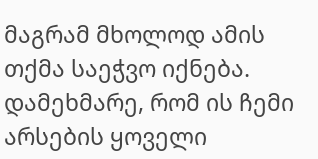მაგრამ მხოლოდ ამის თქმა საეჭვო იქნება. დამეხმარე, რომ ის ჩემი არსების ყოველი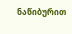ნაწიბურით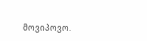მოვიპოვო.